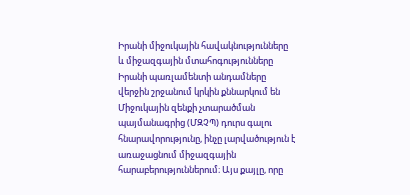Իրանի միջուկային հավակնությունները և միջազգային մտահոգությունները
Իրանի պառլամենտի անդամները վերջին շրջանում կրկին քննարկում են Միջուկային զենքի չտարածման պայմանագրից (ՄԶՉՊ) դուրս գալու հնարավորությունը, ինչը լարվածություն է առաջացնում միջազգային հարաբերություններում։ Այս քայլը, որը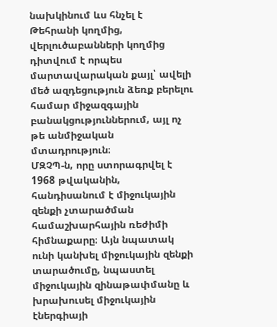նախկինում ևս հնչել է Թեհրանի կողմից, վերլուծաբանների կողմից դիտվում է որպես մարտավարական քայլ՝ ավելի մեծ ազդեցություն ձեռք բերելու համար միջազգային բանակցություններում, այլ ոչ թե անմիջական մտադրություն։
ՄԶՉՊ-ն, որը ստորագրվել է 1968 թվականին, հանդիսանում է միջուկային զենքի չտարածման համաշխարհային ռեժիմի հիմնաքարը։ Այն նպատակ ունի կանխել միջուկային զենքի տարածումը, նպաստել միջուկային զինաթափմանը և խրախուսել միջուկային էներգիայի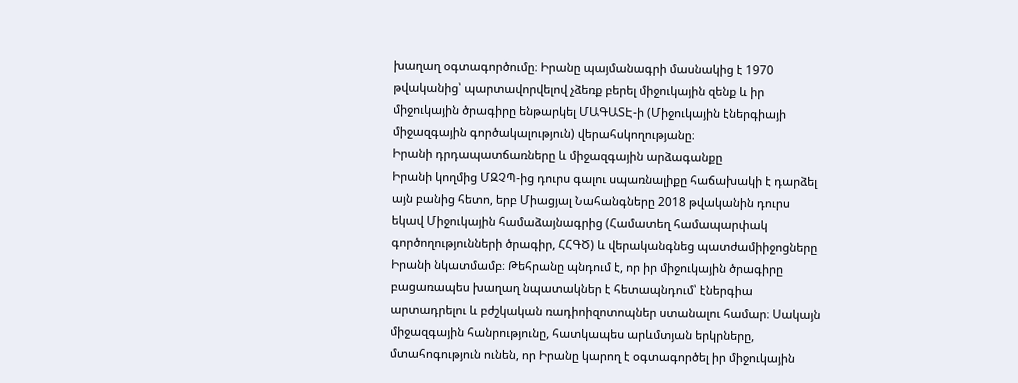խաղաղ օգտագործումը։ Իրանը պայմանագրի մասնակից է 1970 թվականից՝ պարտավորվելով չձեռք բերել միջուկային զենք և իր միջուկային ծրագիրը ենթարկել ՄԱԳԱՏԷ-ի (Միջուկային էներգիայի միջազգային գործակալություն) վերահսկողությանը։
Իրանի դրդապատճառները և միջազգային արձագանքը
Իրանի կողմից ՄԶՉՊ-ից դուրս գալու սպառնալիքը հաճախակի է դարձել այն բանից հետո, երբ Միացյալ Նահանգները 2018 թվականին դուրս եկավ Միջուկային համաձայնագրից (Համատեղ համապարփակ գործողությունների ծրագիր, ՀՀԳԾ) և վերականգնեց պատժամիիջոցները Իրանի նկատմամբ։ Թեհրանը պնդում է, որ իր միջուկային ծրագիրը բացառապես խաղաղ նպատակներ է հետապնդում՝ էներգիա արտադրելու և բժշկական ռադիոիզոտոպներ ստանալու համար։ Սակայն միջազգային հանրությունը, հատկապես արևմտյան երկրները, մտահոգություն ունեն, որ Իրանը կարող է օգտագործել իր միջուկային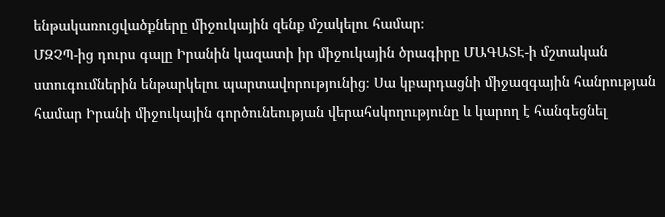ենթակառուցվածքները միջուկային զենք մշակելու համար։
ՄԶՉՊ-ից դուրս գալը Իրանին կազատի իր միջուկային ծրագիրը ՄԱԳԱՏԷ-ի մշտական ստուգումներին ենթարկելու պարտավորությունից։ Սա կբարդացնի միջազգային հանրության համար Իրանի միջուկային գործունեության վերահսկողությունը և կարող է հանգեցնել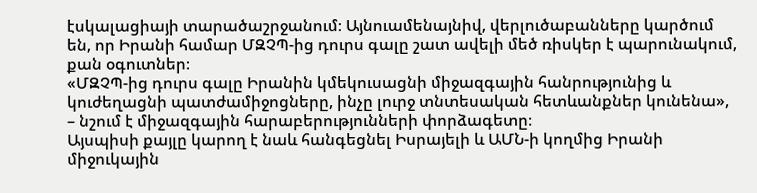էսկալացիայի տարածաշրջանում։ Այնուամենայնիվ, վերլուծաբանները կարծում են, որ Իրանի համար ՄԶՉՊ-ից դուրս գալը շատ ավելի մեծ ռիսկեր է պարունակում, քան օգուտներ։
«ՄԶՉՊ-ից դուրս գալը Իրանին կմեկուսացնի միջազգային հանրությունից և կուժեղացնի պատժամիջոցները, ինչը լուրջ տնտեսական հետևանքներ կունենա», – նշում է միջազգային հարաբերությունների փորձագետը։
Այսպիսի քայլը կարող է նաև հանգեցնել Իսրայելի և ԱՄՆ-ի կողմից Իրանի միջուկային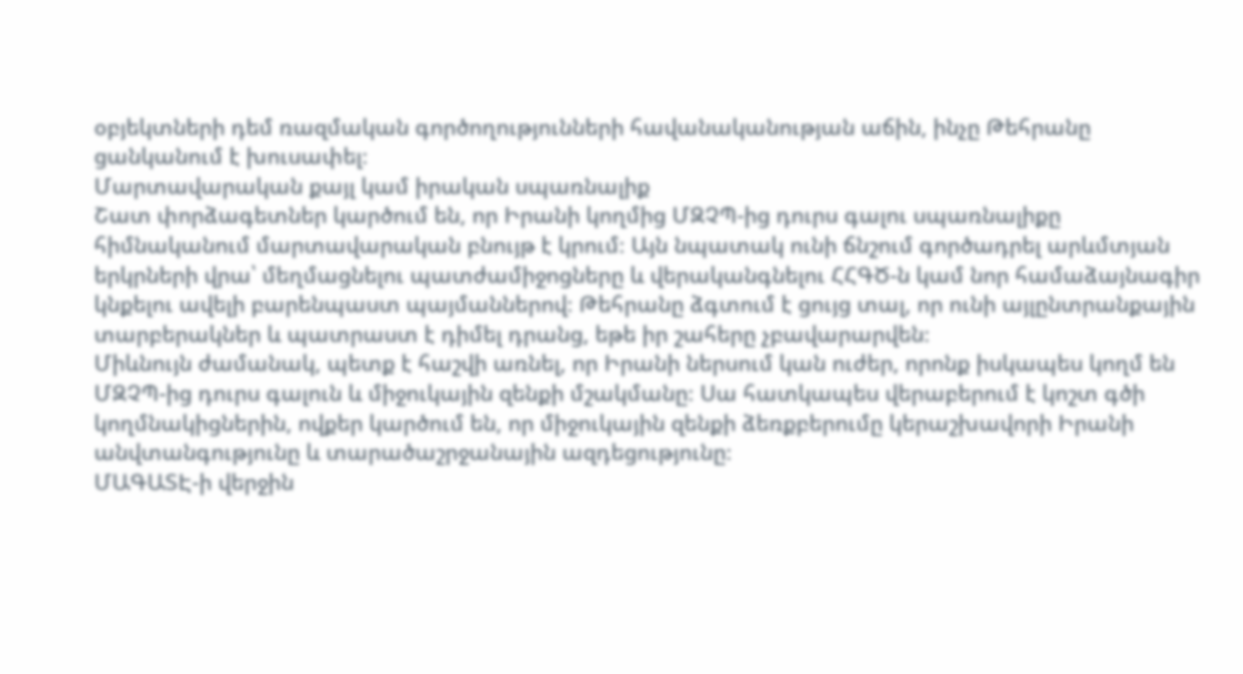օբյեկտների դեմ ռազմական գործողությունների հավանականության աճին, ինչը Թեհրանը ցանկանում է խուսափել։
Մարտավարական քայլ կամ իրական սպառնալիք
Շատ փորձագետներ կարծում են, որ Իրանի կողմից ՄԶՉՊ-ից դուրս գալու սպառնալիքը հիմնականում մարտավարական բնույթ է կրում։ Այն նպատակ ունի ճնշում գործադրել արևմտյան երկրների վրա՝ մեղմացնելու պատժամիջոցները և վերականգնելու ՀՀԳԾ-ն կամ նոր համաձայնագիր կնքելու ավելի բարենպաստ պայմաններով։ Թեհրանը ձգտում է ցույց տալ, որ ունի այլընտրանքային տարբերակներ և պատրաստ է դիմել դրանց, եթե իր շահերը չբավարարվեն։
Միևնույն ժամանակ, պետք է հաշվի առնել, որ Իրանի ներսում կան ուժեր, որոնք իսկապես կողմ են ՄԶՉՊ-ից դուրս գալուն և միջուկային զենքի մշակմանը։ Սա հատկապես վերաբերում է կոշտ գծի կողմնակիցներին, ովքեր կարծում են, որ միջուկային զենքի ձեռքբերումը կերաշխավորի Իրանի անվտանգությունը և տարածաշրջանային ազդեցությունը։
ՄԱԳԱՏԷ-ի վերջին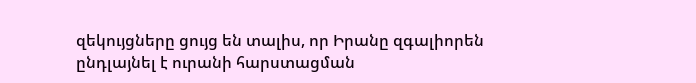զեկույցները ցույց են տալիս, որ Իրանը զգալիորեն ընդլայնել է ուրանի հարստացման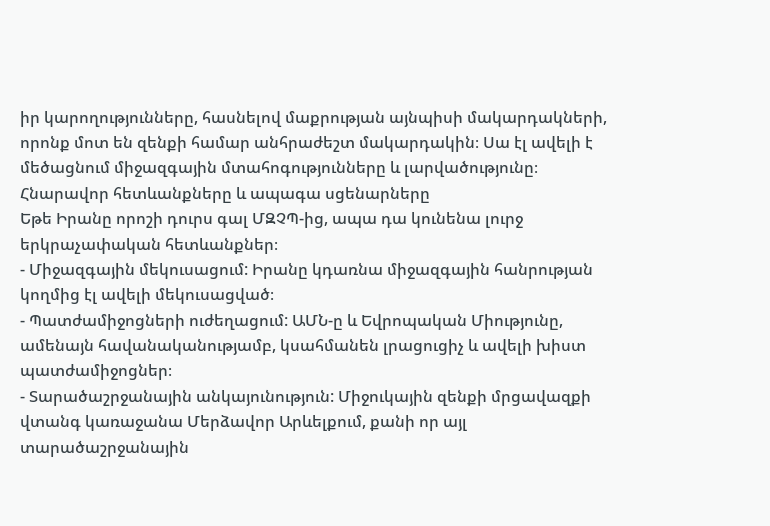իր կարողությունները, հասնելով մաքրության այնպիսի մակարդակների, որոնք մոտ են զենքի համար անհրաժեշտ մակարդակին։ Սա էլ ավելի է մեծացնում միջազգային մտահոգությունները և լարվածությունը։
Հնարավոր հետևանքները և ապագա սցենարները
Եթե Իրանը որոշի դուրս գալ ՄԶՉՊ-ից, ապա դա կունենա լուրջ երկրաչափական հետևանքներ։
- Միջազգային մեկուսացում: Իրանը կդառնա միջազգային հանրության կողմից էլ ավելի մեկուսացված։
- Պատժամիջոցների ուժեղացում: ԱՄՆ-ը և Եվրոպական Միությունը, ամենայն հավանականությամբ, կսահմանեն լրացուցիչ և ավելի խիստ պատժամիջոցներ։
- Տարածաշրջանային անկայունություն: Միջուկային զենքի մրցավազքի վտանգ կառաջանա Մերձավոր Արևելքում, քանի որ այլ տարածաշրջանային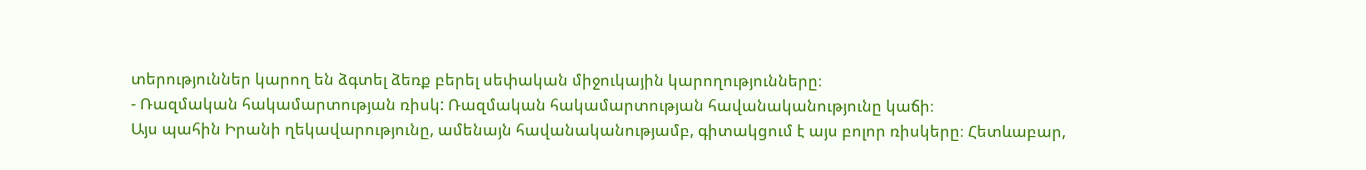տերություններ կարող են ձգտել ձեռք բերել սեփական միջուկային կարողությունները։
- Ռազմական հակամարտության ռիսկ: Ռազմական հակամարտության հավանականությունը կաճի։
Այս պահին Իրանի ղեկավարությունը, ամենայն հավանականությամբ, գիտակցում է այս բոլոր ռիսկերը։ Հետևաբար,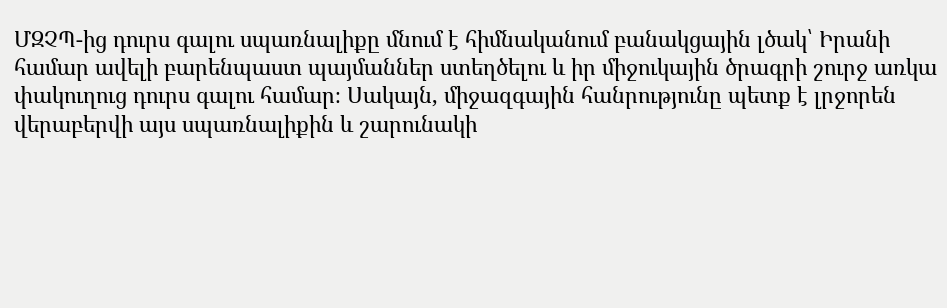ՄԶՉՊ-ից դուրս գալու սպառնալիքը մնում է հիմնականում բանակցային լծակ՝ Իրանի համար ավելի բարենպաստ պայմաններ ստեղծելու և իր միջուկային ծրագրի շուրջ առկա փակուղուց դուրս գալու համար։ Սակայն, միջազգային հանրությունը պետք է լրջորեն վերաբերվի այս սպառնալիքին և շարունակի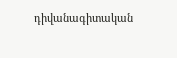դիվանագիտական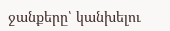ջանքերը՝ կանխելու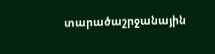տարածաշրջանային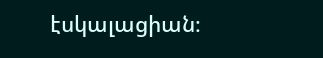էսկալացիան։